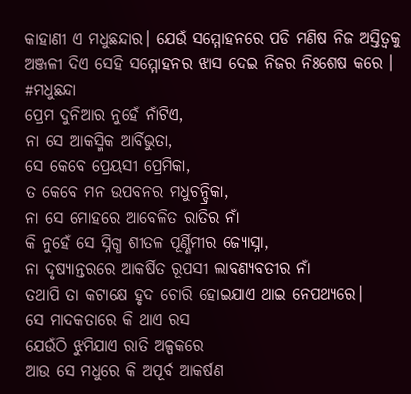କାହାଣୀ ଏ ମଧୁଛନ୍ଦାର। ଯେଉଁ ସମ୍ମୋହନରେ ପଡି ମଣିଷ ନିଜ ଅସ୍ତିତ୍ବକୁ ଅଞ୍ଜଳୀ ଦିଏ ସେହି ସମ୍ମୋହନର ଝାସ ଦେଇ ନିଜର ନିଃଶେଷ କରେ ।
#ମଧୁଛନ୍ଦା
ପ୍ରେମ ଦୁନିଆର ନୁହେଁ ନାଁଟିଏ,
ନା ସେ ଆକସ୍ମିକ ଆର୍ବିଭୁତା,
ସେ କେବେ ପ୍ରେୟସୀ ପ୍ରେମିକା,
ତ କେବେ ମନ ଉପବନର ମଧୁଚନ୍ଦ୍ରିକା,
ନା ସେ ମୋହରେ ଆବେଳିତ ରାତିର ନାଁ
କି ନୁହେଁ ସେ ସ୍ନିଗ୍ଧ ଶୀତଳ ପୂର୍ଣ୍ଣିମୀର ଜ୍ୟୋସ୍ନା,
ନା ଦୃଷ୍ୟାନ୍ତରରେ ଆକର୍ଷିତ ରୂପସୀ ଲାବଣ୍ୟବତୀର ନାଁ
ତଥାପି ତା କଟାକ୍ଷେ ହୃଦ ଚୋରି ହୋଇଯାଏ ଥାଇ ନେପଥ୍ୟରେ।
ସେ ମାଦକତାରେ କି ଥାଏ ରସ
ଯେଉଁଠି ଝୁମିଯାଏ ରାତି ଅଳ୍ପକରେ
ଆଉ ସେ ମଧୁରେ କି ଅପୂର୍ବ ଆକର୍ଷଣ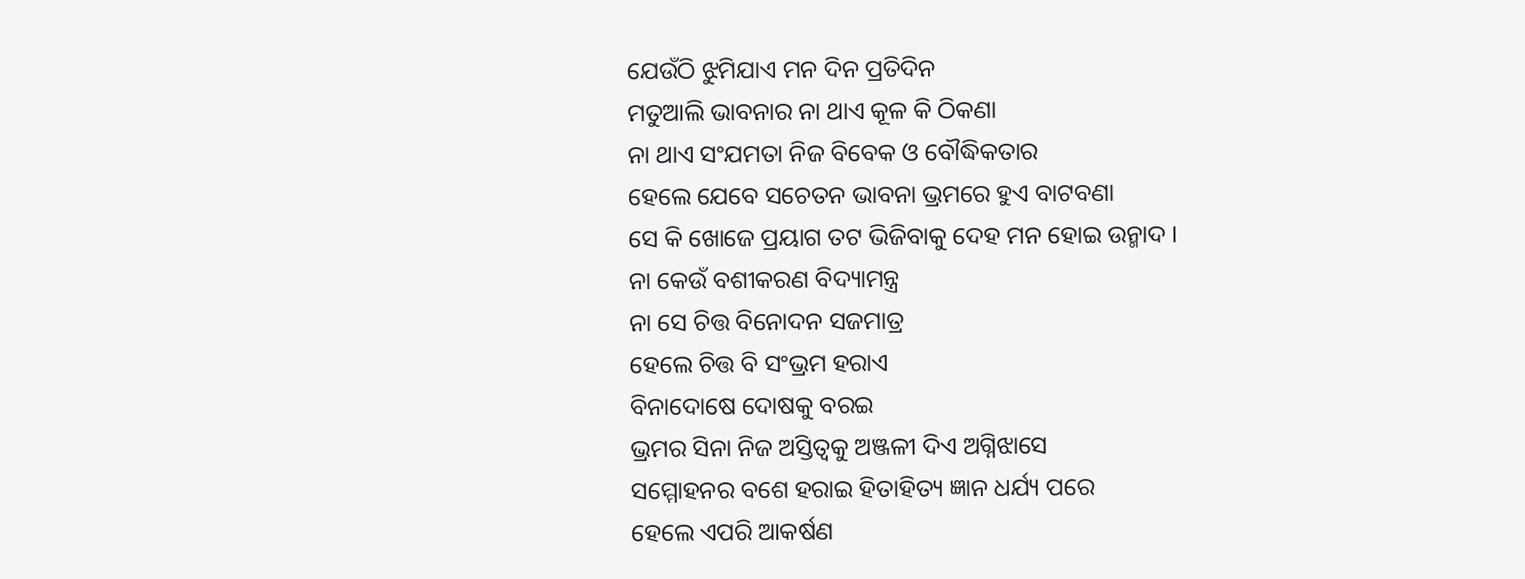ଯେଉଁଠି ଝୁମିଯାଏ ମନ ଦିନ ପ୍ରତିଦିନ
ମତୁଆଲି ଭାବନାର ନା ଥାଏ କୂଳ କି ଠିକଣା
ନା ଥାଏ ସଂଯମତା ନିଜ ବିବେକ ଓ ବୌଦ୍ଧିକତାର
ହେଲେ ଯେବେ ସଚେତନ ଭାବନା ଭ୍ରମରେ ହୁଏ ବାଟବଣା
ସେ କି ଖୋଜେ ପ୍ରୟାଗ ତଟ ଭିଜିବାକୁ ଦେହ ମନ ହୋଇ ଉନ୍ମାଦ ।
ନା କେଉଁ ବଶୀକରଣ ବିଦ୍ୟାମନ୍ତ୍ର
ନା ସେ ଚିତ୍ତ ବିନୋଦନ ସଜମାତ୍ର
ହେଲେ ଚିତ୍ତ ବି ସଂଭ୍ରମ ହରାଏ
ବିନାଦୋଷେ ଦୋଷକୁ ବରଇ
ଭ୍ରମର ସିନା ନିଜ ଅସ୍ତିତ୍ବକୁ ଅଞ୍ଜଳୀ ଦିଏ ଅଗ୍ନିଝାସେ
ସମ୍ମୋହନର ବଶେ ହରାଇ ହିତାହିତ୍ୟ ଜ୍ଞାନ ଧର୍ଯ୍ୟ ପରେ
ହେଲେ ଏପରି ଆକର୍ଷଣ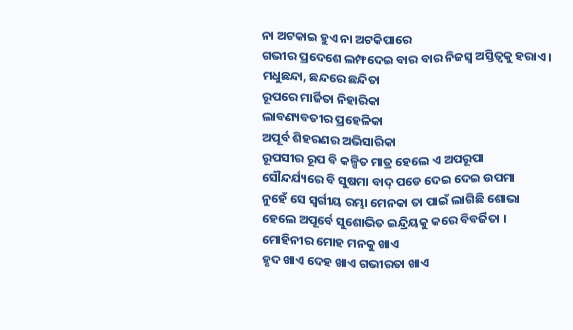ନା ଅଟକାଇ ହୁଏ ନା ଅଟକିପାରେ
ଗଭୀର ପ୍ରଦେଶେ ଲମ୍ଫଦେଇ ବାର ବାର ନିଜସ୍ୱ ଅସ୍ତିତ୍ବକୁ ହରାଏ ।
ମଧୁଛନ୍ଦା, ଛନ୍ଦରେ ଛନ୍ଦିତା
ରୂପରେ ମାର୍ଜିତା ନିହାରିକା
ଲାବଣ୍ୟବତୀର ପ୍ରହେଳିକା
ଅପୂର୍ବ ଶିହରଣର ଅଭିସାରିକା
ରୂପସୀର ରୂପ ବି କଳ୍ପିତ ମାତ୍ର ହେଲେ ଏ ଅପରୂପା
ସୌନ୍ଦର୍ଯ୍ୟରେ ବି ସୁଷମା ବାଦ୍ ପଡେ ଦେଇ ଦେଇ ଉପମା
ନୁହେଁ ସେ ସ୍ବର୍ଗୀୟ ରମ୍ଭା ମେନକା ତା ପାଇଁ ଲାଗିଛି ଶୋଭା
ହେଲେ ଅପୂର୍ବେ ସୁଶୋଭିତ ଇନ୍ଦ୍ରିୟକୁ କରେ ବିବର୍ଜିତା ।
ମୋହିନୀର ମୋହ ମନକୁ ଖାଏ
ହୃଦ ଖାଏ ଦେହ ଖାଏ ଗଭୀରତା ଖାଏ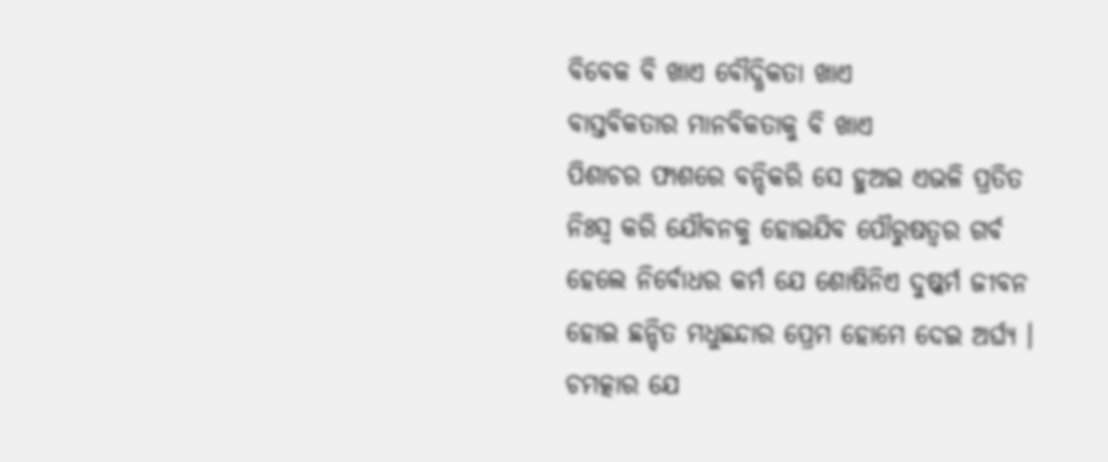ବିବେକ ବି ଖାଏ ବୌଦ୍ଧିକତା ଖାଏ
ବାସ୍ତବିକତାର ମାନବିକତାକୁ ବି ଖାଏ
ପିଶାଚର ଫାଶରେ ବନ୍ଦିକରି ସେ ହୁଅଇ ଏଭଳି ପ୍ରତିତ
ନିଃସ୍ବ କରି ଯୌବନକୁ ହୋଇଯିବ ପୌରୁଷତ୍ବର ଗର୍ବ
ହେଲେ ନିର୍ବୋଧର କର୍ମ ଯେ ଶୋଷିନିଏ ଦୁଷ୍କର୍ମ ଜୀବନ
ହୋଇ ଛନ୍ଦିତ ମଧୁଛନ୍ଦାର ପ୍ରେମ ହୋମେ ଦେଇ ଅର୍ଘ୍ଯ ।
ଚମତ୍କାର ଯେ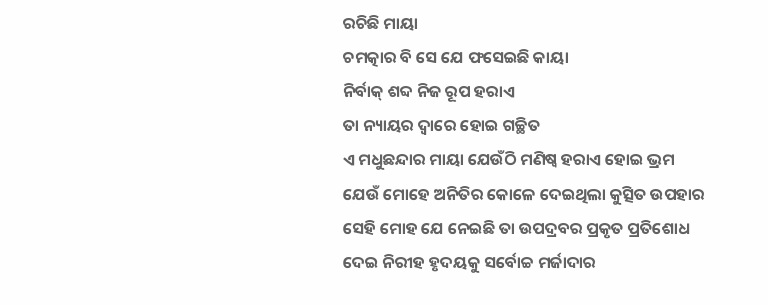ରଚିଛି ମାୟା
ଚମତ୍କାର ବି ସେ ଯେ ଫସେଇଛି କାୟା
ନିର୍ବାକ୍ ଶବ୍ଦ ନିଜ ରୂପ ହରାଏ
ତା ନ୍ୟାୟର ଦ୍ବାରେ ହୋଇ ଗଚ୍ଛିତ
ଏ ମଧୁଛନ୍ଦାର ମାୟା ଯେଉଁଠି ମଣିଷ୍ବ ହରାଏ ହୋଇ ଭ୍ରମ
ଯେଉଁ ମୋହେ ଅନିତିର କୋଳେ ଦେଇଥିଲା କୁତ୍ସିତ ଉପହାର
ସେହି ମୋହ ଯେ ନେଇଛି ତା ଉପଦ୍ରବର ପ୍ରକୃତ ପ୍ରତିଶୋଧ
ଦେଇ ନିରୀହ ହୃଦୟକୁ ସର୍ବୋଚ୍ଚ ମର୍ଜାଦାର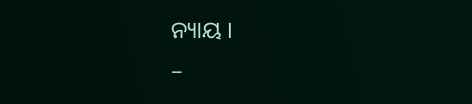ନ୍ୟାୟ ।
–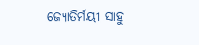ଜ୍ୟୋତିର୍ମୟୀ ସାହୁ